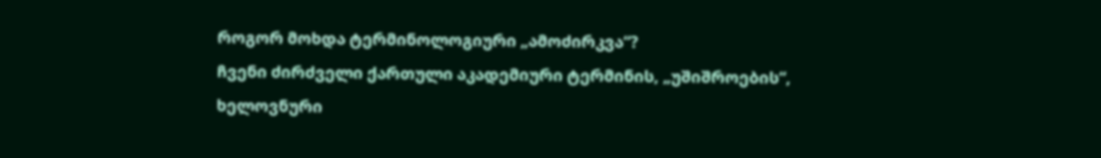როგორ მოხდა ტერმინოლოგიური „ამოძირკვა“?
ჩვენი ძირძველი ქართული აკადემიური ტერმინის, „უშიშროების“, ხელოვნური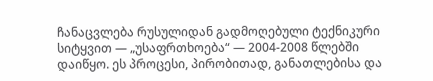ჩანაცვლება რუსულიდან გადმოღებული ტექნიკური სიტყვით — „უსაფრთხოება“ — 2004-2008 წლებში დაიწყო. ეს პროცესი, პირობითად, განათლებისა და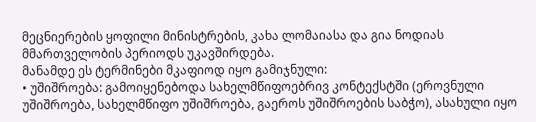მეცნიერების ყოფილი მინისტრების, კახა ლომაიასა და გია ნოდიას მმართველობის პერიოდს უკავშირდება.
მანამდე ეს ტერმინები მკაფიოდ იყო გამიჯნული:
• უშიშროება: გამოიყენებოდა სახელმწიფოებრივ კონტექსტში (ეროვნული უშიშროება, სახელმწიფო უშიშროება, გაეროს უშიშროების საბჭო), ასახული იყო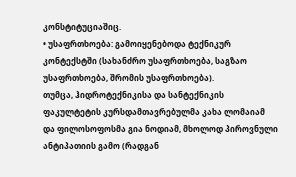კონსტიტუციაშიც.
• უსაფრთხოება: გამოიყენებოდა ტექნიკურ კონტექსტში (სახანძრო უსაფრთხოება, საგზაო უსაფრთხოება, შრომის უსაფრთხოება).
თუმცა, ჰიდროტექნიკისა და სანტექნიკის ფაკულტეტის კურსდამთავრებულმა კახა ლომაიამ და ფილოსოფოსმა გია ნოდიამ, მხოლოდ პიროვნული ანტიპათიის გამო (რადგან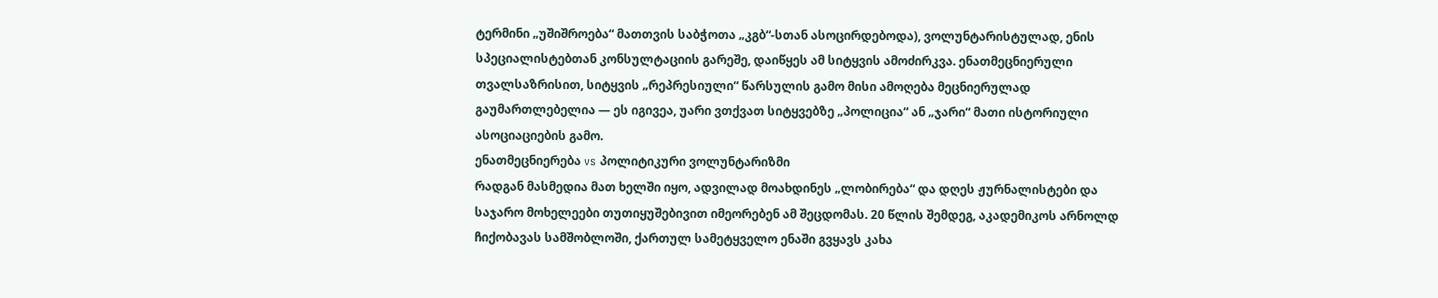ტერმინი „უშიშროება“ მათთვის საბჭოთა „კგბ“-სთან ასოცირდებოდა), ვოლუნტარისტულად, ენის სპეციალისტებთან კონსულტაციის გარეშე, დაიწყეს ამ სიტყვის ამოძირკვა. ენათმეცნიერული თვალსაზრისით, სიტყვის „რეპრესიული“ წარსულის გამო მისი ამოღება მეცნიერულად გაუმართლებელია — ეს იგივეა, უარი ვთქვათ სიტყვებზე „პოლიცია“ ან „ჯარი“ მათი ისტორიული ასოციაციების გამო.
ენათმეცნიერება vs პოლიტიკური ვოლუნტარიზმი
რადგან მასმედია მათ ხელში იყო, ადვილად მოახდინეს „ლობირება“ და დღეს ჟურნალისტები და საჯარო მოხელეები თუთიყუშებივით იმეორებენ ამ შეცდომას. 20 წლის შემდეგ, აკადემიკოს არნოლდ ჩიქობავას სამშობლოში, ქართულ სამეტყველო ენაში გვყავს კახა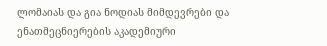ლომაიას და გია ნოდიას მიმდევრები და ენათმეცნიერების აკადემიური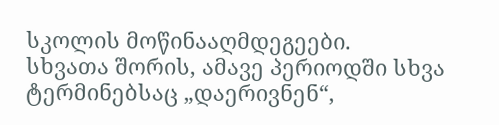სკოლის მოწინააღმდეგეები.
სხვათა შორის, ამავე პერიოდში სხვა ტერმინებსაც „დაერივნენ“,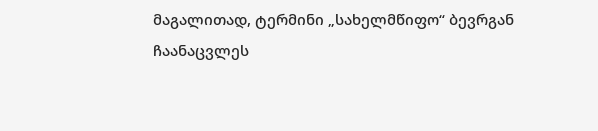მაგალითად, ტერმინი „სახელმწიფო“ ბევრგან ჩაანაცვლეს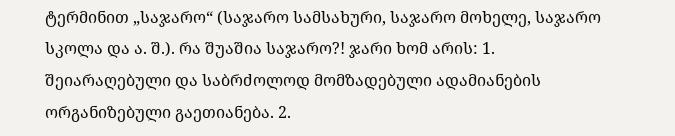ტერმინით „საჯარო“ (საჯარო სამსახური, საჯარო მოხელე, საჯარო სკოლა და ა. შ.). რა შუაშია საჯარო?! ჯარი ხომ არის: 1. შეიარაღებული და საბრძოლოდ მომზადებული ადამიანების ორგანიზებული გაეთიანება. 2.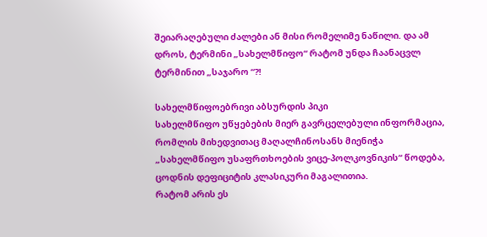შეიარაღებული ძალები ან მისი რომელიმე ნაწილი. და ამ დროს, ტერმინი „სახელმწიფო“ რატომ უნდა ჩაანაცვლ ტერმინით „საჯარო “?!

სახელმწიფოებრივი აბსურდის პიკი
სახელმწიფო უწყებების მიერ გავრცელებული ინფორმაცია, რომლის მიხედვითაც მაღალჩინოსანს მიენიჭა „სახელმწიფო უსაფრთხოების ვიცე-პოლკოვნიკის“ წოდება, ცოდნის დეფიციტის კლასიკური მაგალითია.
რატომ არის ეს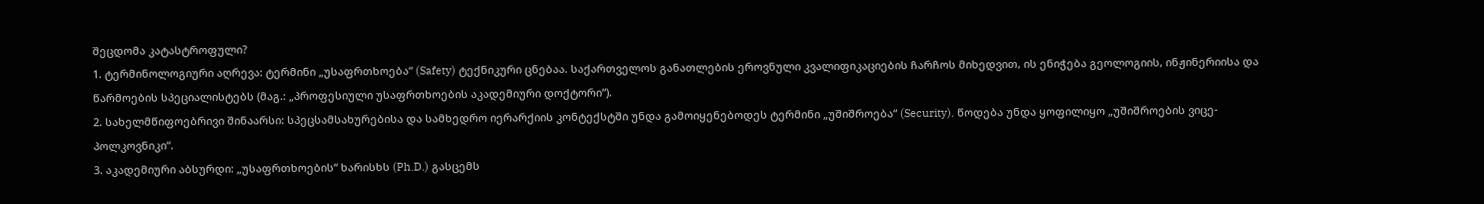შეცდომა კატასტროფული?
1. ტერმინოლოგიური აღრევა: ტერმინი „უსაფრთხოება“ (Safety) ტექნიკური ცნებაა. საქართველოს განათლების ეროვნული კვალიფიკაციების ჩარჩოს მიხედვით, ის ენიჭება გეოლოგიის, ინჟინერიისა და წარმოების სპეციალისტებს (მაგ.: „პროფესიული უსაფრთხოების აკადემიური დოქტორი“).
2. სახელმწიფოებრივი შინაარსი: სპეცსამსახურებისა და სამხედრო იერარქიის კონტექსტში უნდა გამოიყენებოდეს ტერმინი „უშიშროება“ (Security). წოდება უნდა ყოფილიყო „უშიშროების ვიცე-პოლკოვნიკი“.
3. აკადემიური აბსურდი: „უსაფრთხოების“ ხარისხს (Ph.D.) გასცემს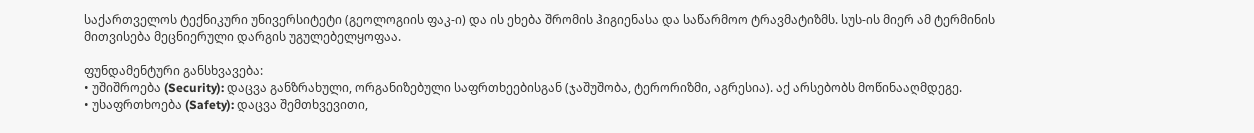საქართველოს ტექნიკური უნივერსიტეტი (გეოლოგიის ფაკ-ი) და ის ეხება შრომის ჰიგიენასა და საწარმოო ტრავმატიზმს. სუს-ის მიერ ამ ტერმინის მითვისება მეცნიერული დარგის უგულებელყოფაა.

ფუნდამენტური განსხვავება:
• უშიშროება (Security): დაცვა განზრახული, ორგანიზებული საფრთხეებისგან (ჯაშუშობა, ტერორიზმი, აგრესია). აქ არსებობს მოწინააღმდეგე.
• უსაფრთხოება (Safety): დაცვა შემთხვევითი,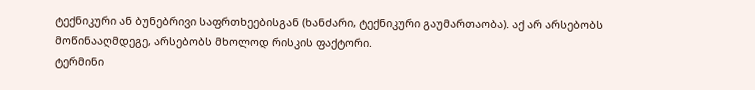ტექნიკური ან ბუნებრივი საფრთხეებისგან (ხანძარი, ტექნიკური გაუმართაობა). აქ არ არსებობს მოწინააღმდეგე, არსებობს მხოლოდ რისკის ფაქტორი.
ტერმინი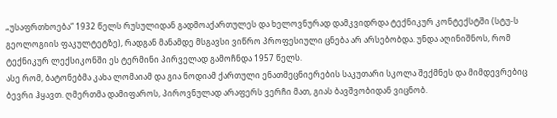„უსაფრთხოება“ 1932 წელს რუსულიდან გადმოაქართულეს და ხელოვნურად დამკვიდრდა ტექნიკურ კონტექსტში (სტუ-ს გეოლოგიის ფაკულტეტზე), რადგან მანამდე მსგავსი ვიწრო პროფესიული ცნება არ არსებობდა. უნდა აღინიშნოს, რომ ტექნიკურ ლექსიკონში ეს ტერმინი პირველად გამოჩნდა 1957 წელს.
ასე რომ, ბატონებმა კახა ლომაიამ და გია ნოდიამ ქართული ენათმეცნიერების საკუთარი სკოლა შექმნეს და მიმდევრებიც ბევრი ჰყავთ. ღმერთმა დამიფაროს, პიროვნულად არაფერს ვერჩი მათ, გიას ბავშვობიდან ვიცნობ.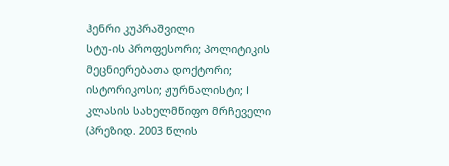ჰენრი კუპრაშვილი
სტუ-ის პროფესორი; პოლიტიკის მეცნიერებათა დოქტორი; ისტორიკოსი; ჟურნალისტი; I კლასის სახელმწიფო მრჩეველი (პრეზიდ. 2003 წლის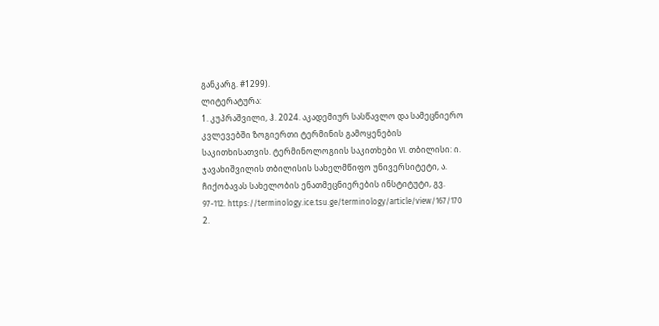განკარგ. #1299).
ლიტერატურა:
1. კუპრაშვილი, ჰ. 2024. აკადემიურ სასწავლო და სამეცნიერო კვლევებში ზოგიერთი ტერმინის გამოყენების საკითხისათვის. ტერმინოლოგიის საკითხები VI. თბილისი: ი. ჯავახიშვილის თბილისის სახელმწიფო უნივერსიტეტი, ა. ჩიქობავას სახელობის ენათმეცნიერების ინსტიტუტი, გვ. 97-112. https://terminology.ice.tsu.ge/terminology/article/view/167/170
2.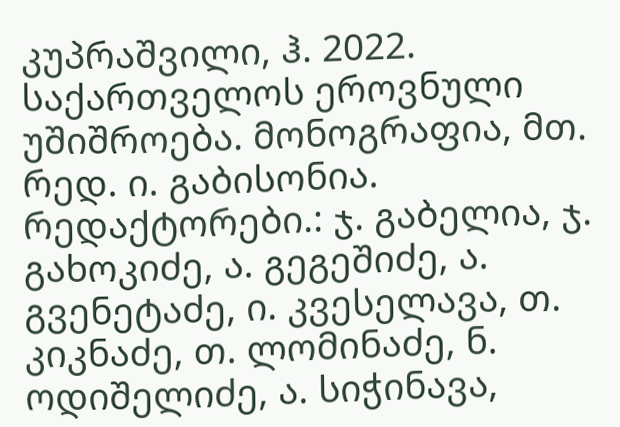კუპრაშვილი, ჰ. 2022. საქართველოს ეროვნული უშიშროება. მონოგრაფია, მთ. რედ. ი. გაბისონია. რედაქტორები.: ჯ. გაბელია, ჯ. გახოკიძე, ა. გეგეშიძე, ა. გვენეტაძე, ი. კვესელავა, თ. კიკნაძე, თ. ლომინაძე, ნ. ოდიშელიძე, ა. სიჭინავა,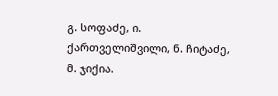გ. სოფაძე, ი. ქართველიშვილი, ნ. ჩიტაძე, მ. ჯიქია.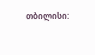თბილისი: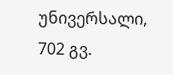უნივერსალი, 702 გვ.